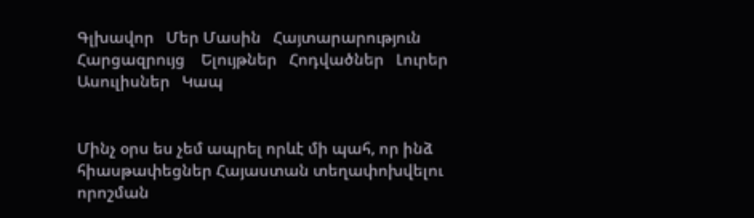Գլխավոր   Մեր Մասին   Հայտարարություն   Հարցազրույց    Ելույթներ   Հոդվածներ   Լուրեր   Ասուլիսներ   Կապ


Մինչ օրս ես չեմ ապրել որևէ մի պահ, որ ինձ հիասթափեցներ Հայաստան տեղափոխվելու  որոշման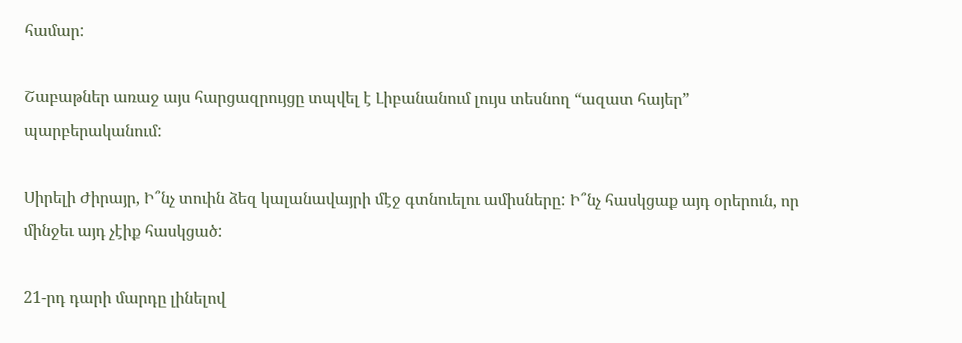համար:

Շաբաթներ առաջ այս հարցազրույցը տպվել է Լիբանանում լույս տեսնող “ազատ հայեր” պարբերականում:

Սիրելի Ժիրայր, Ի՞նչ տուին ձեզ կալանավայրի մէջ գտնուելու ամիսները: Ի՞նչ հասկցաք այդ օրերուն, որ մինջեւ այդ չէիք հասկցած:

21-րդ դարի մարդը լինելով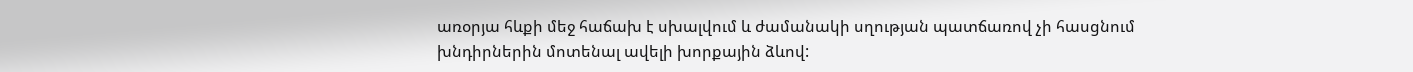առօրյա հևքի մեջ հաճախ է սխալվում և ժամանակի սղության պատճառով չի հասցնում խնդիրներին մոտենալ ավելի խորքային ձևով: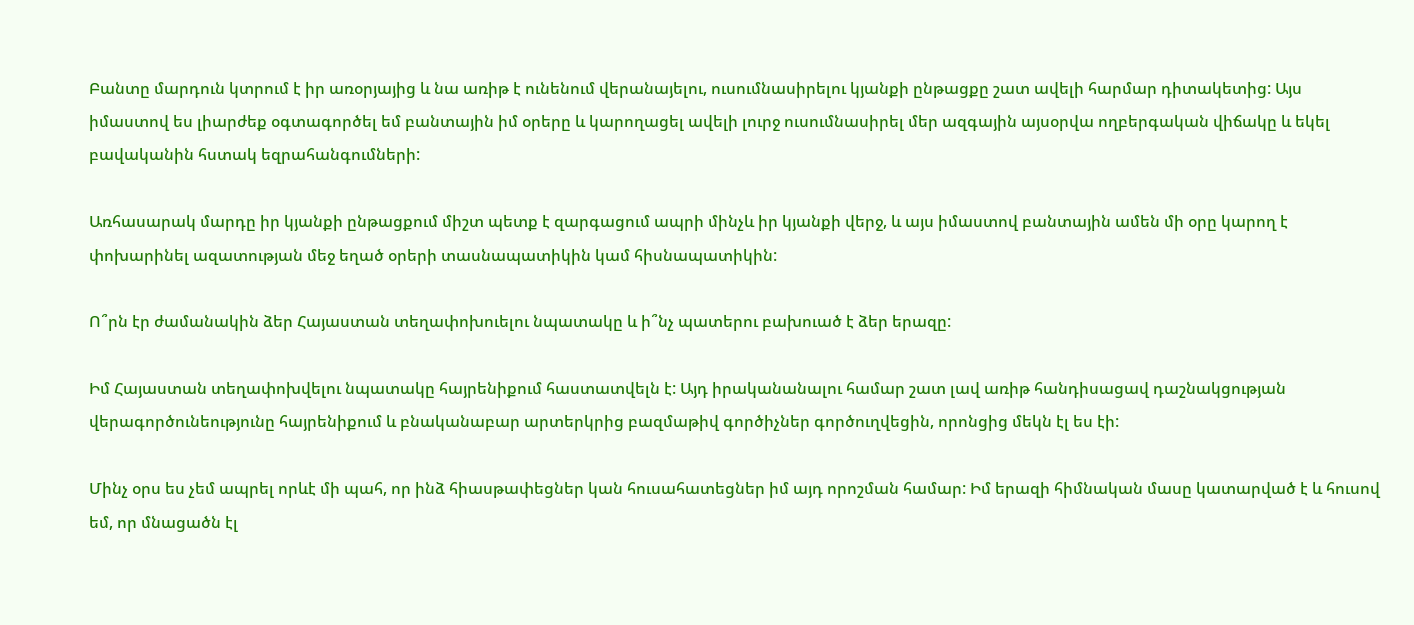Բանտը մարդուն կտրում է իր առօրյայից և նա առիթ է ունենում վերանայելու, ուսումնասիրելու կյանքի ընթացքը շատ ավելի հարմար դիտակետից: Այս իմաստով ես լիարժեք օգտագործել եմ բանտային իմ օրերը և կարողացել ավելի լուրջ ուսումնասիրել մեր ազգային այսօրվա ողբերգական վիճակը և եկել բավականին հստակ եզրահանգումների:

Առհասարակ մարդը իր կյանքի ընթացքում միշտ պետք է զարգացում ապրի մինչև իր կյանքի վերջ, և այս իմաստով բանտային ամեն մի օրը կարող է փոխարինել ազատության մեջ եղած օրերի տասնապատիկին կամ հիսնապատիկին:

Ո՞րն էր ժամանակին ձեր Հայաստան տեղափոխուելու նպատակը և ի՞նչ պատերու բախուած է ձեր երազը:

Իմ Հայաստան տեղափոխվելու նպատակը հայրենիքում հաստատվելն է: Այդ իրականանալու համար շատ լավ առիթ հանդիսացավ դաշնակցության վերագործունեությունը հայրենիքում և բնականաբար արտերկրից բազմաթիվ գործիչներ գործուղվեցին, որոնցից մեկն էլ ես էի:

Մինչ օրս ես չեմ ապրել որևէ մի պահ, որ ինձ հիասթափեցներ կան հուսահատեցներ իմ այդ որոշման համար: Իմ երազի հիմնական մասը կատարված է և հուսով եմ, որ մնացածն էլ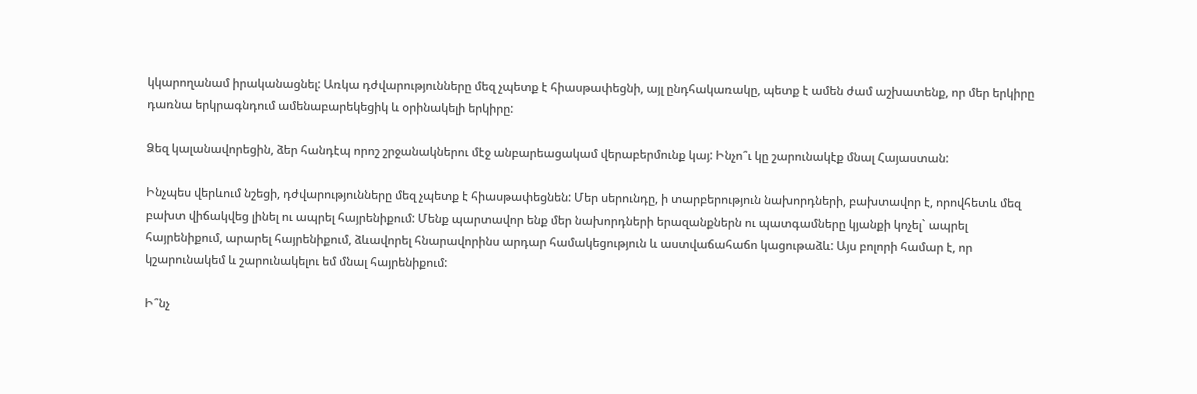կկարողանամ իրականացնել: Առկա դժվարությունները մեզ չպետք է հիասթափեցնի, այլ ընդհակառակը, պետք է ամեն ժամ աշխատենք, որ մեր երկիրը դառնա երկրագնդում ամենաբարեկեցիկ և օրինակելի երկիրը:

Ձեզ կալանավորեցին, ձեր հանդէպ որոշ շրջանակներու մէջ անբարեացակամ վերաբերմունք կայ: Ինչո՞ւ կը շարունակէք մնալ Հայաստան:

Ինչպես վերևում նշեցի, դժվարությունները մեզ չպետք է հիասթափեցնեն: Մեր սերունդը, ի տարբերություն նախորդների, բախտավոր է, որովհետև մեզ բախտ վիճակվեց լինել ու ապրել հայրենիքում: Մենք պարտավոր ենք մեր նախորդների երազանքներն ու պատգամները կյանքի կոչել` ապրել հայրենիքում, արարել հայրենիքում, ձևավորել հնարավորինս արդար համակեցություն և աստվաճահաճո կացութաձև: Այս բոլորի համար է, որ կշարունակեմ և շարունակելու եմ մնալ հայրենիքում:

Ի՞նչ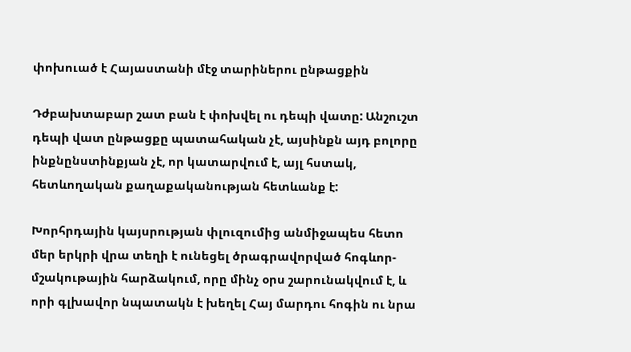փոխուած է Հայաստանի մէջ տարիներու ընթացքին

Դժբախտաբար շատ բան է փոխվել ու դեպի վատը: Անշուշտ դեպի վատ ընթացքը պատահական չէ, այսինքն այդ բոլորը ինքնընստինքյան չէ, որ կատարվում է, այլ հստակ, հետևողական քաղաքականության հետևանք է:

Խորհրդային կայսրության փլուզումից անմիջապես հետո մեր երկրի վրա տեղի է ունեցել ծրագրավորված հոգևոր-մշակութային հարձակում, որը մինչ օրս շարունակվում է, և որի գլխավոր նպատակն է խեղել Հայ մարդու հոգին ու նրա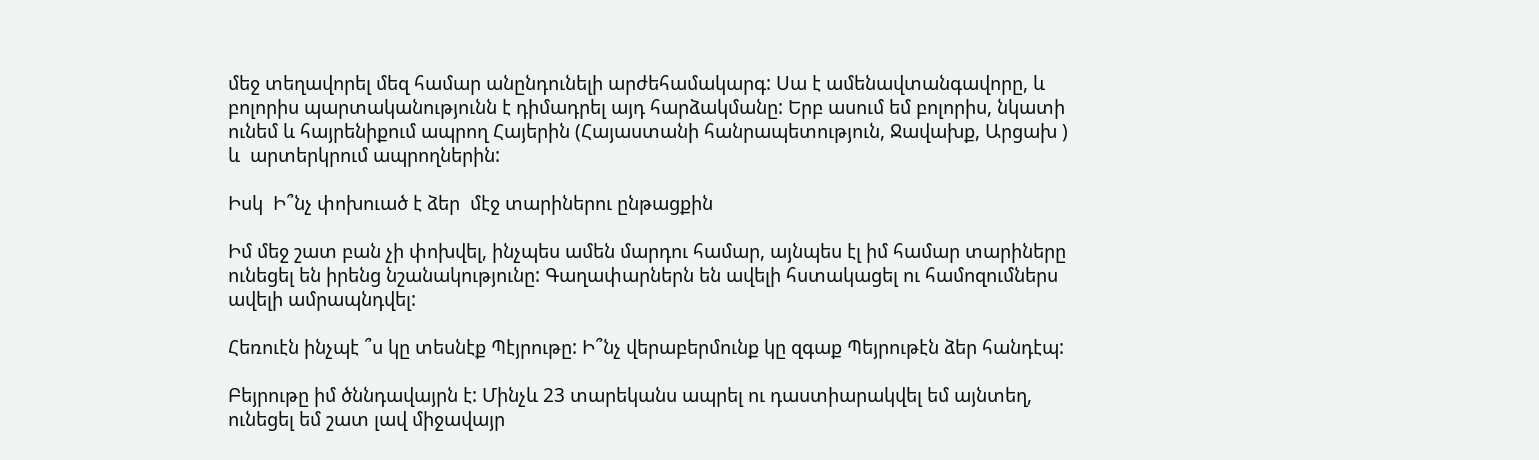մեջ տեղավորել մեզ համար անընդունելի արժեհամակարգ: Սա է ամենավտանգավորը, և բոլորիս պարտականությունն է դիմադրել այդ հարձակմանը: Երբ ասում եմ բոլորիս, նկատի ունեմ և հայրենիքում ապրող Հայերին (Հայաստանի հանրապետություն, Ջավախք, Արցախ ) և  արտերկրում ապրողներին:

Իսկ  Ի՞նչ փոխուած է ձեր  մէջ տարիներու ընթացքին

Իմ մեջ շատ բան չի փոխվել, ինչպես ամեն մարդու համար, այնպես էլ իմ համար տարիները ունեցել են իրենց նշանակությունը: Գաղափարներն են ավելի հստակացել ու համոզումներս ավելի ամրապնդվել:

Հեռուէն ինչպէ ՞ս կը տեսնէք Պէյրութը: Ի՞նչ վերաբերմունք կը զգաք Պեյրութէն ձեր հանդէպ:

Բեյրութը իմ ծննդավայրն է: Մինչև 23 տարեկանս ապրել ու դաստիարակվել եմ այնտեղ, ունեցել եմ շատ լավ միջավայր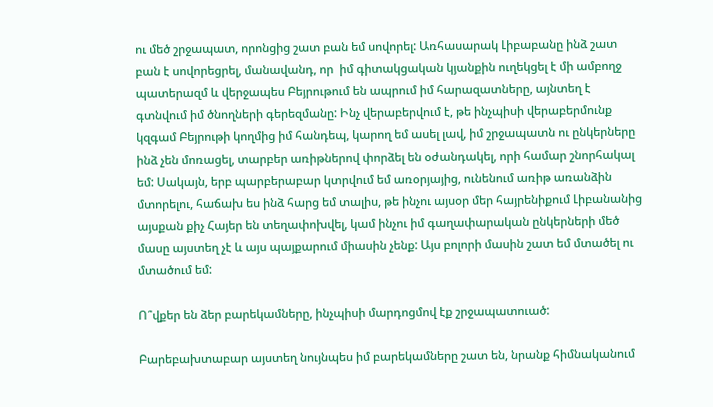ու մեծ շրջապատ, որոնցից շատ բան եմ սովորել: Առհասարակ Լիբաբանը ինձ շատ բան է սովորեցրել, մանավանդ, որ  իմ գիտակցական կյանքին ուղեկցել է մի ամբողջ պատերազմ և վերջապես Բեյրութում են ապրում իմ հարազատները, այնտեղ է գտնվում իմ ծնողների գերեզմանը: Ինչ վերաբերվում է, թե ինչպիսի վերաբերմունք կզգամ Բեյրութի կողմից իմ հանդեպ, կարող եմ ասել լավ, իմ շրջապատն ու ընկերները ինձ չեն մոռացել, տարբեր առիթներով փորձել են օժանդակել, որի համար շնորհակալ եմ: Սակայն, երբ պարբերաբար կտրվում եմ առօրյայից, ունենում առիթ առանձին մտորելու, հաճախ ես ինձ հարց եմ տալիս, թե ինչու այսօր մեր հայրենիքում Լիբանանից այսքան քիչ Հայեր են տեղափոխվել, կամ ինչու իմ գաղափարական ընկերների մեծ մասը այստեղ չէ և այս պայքարում միասին չենք: Այս բոլորի մասին շատ եմ մտածել ու մտածում եմ:

Ո՞վքեր են ձեր բարեկամները, ինչպիսի մարդոցմով էք շրջապատուած:

Բարեբախտաբար այստեղ նույնպես իմ բարեկամները շատ են, նրանք հիմնականում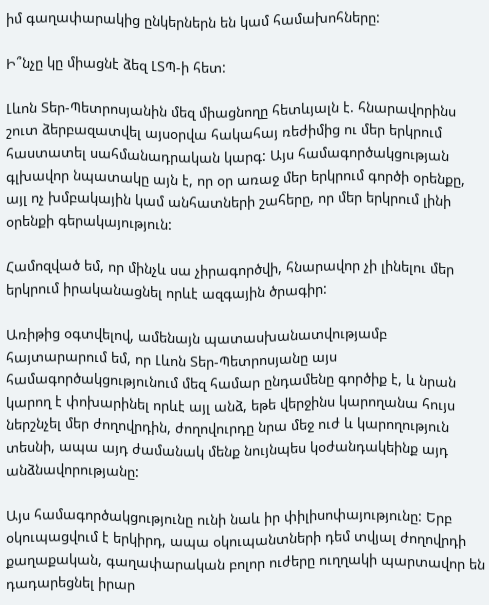իմ գաղափարակից ընկերներն են կամ համախոհները:

Ի՞նչը կը միացնէ ձեզ ԼՏՊ-ի հետ:

Լևոն Տեր-Պետրոսյանին մեզ միացնողը հետևյալն է. հնարավորինս շուտ ձերբազատվել այսօրվա հակահայ ռեժիմից ու մեր երկրում հաստատել սահմանադրական կարգ: Այս համագործակցության գլխավոր նպատակը այն է, որ օր առաջ մեր երկրում գործի օրենքը, այլ ոչ խմբակային կամ անհատների շահերը, որ մեր երկրում լինի օրենքի գերակայություն:

Համոզված եմ, որ մինչև սա չիրագործվի, հնարավոր չի լինելու մեր երկրում իրականացնել որևէ ազգային ծրագիր:

Առիթից օգտվելով, ամենայն պատասխանատվությամբ հայտարարում եմ, որ Լևոն Տեր-Պետրոսյանը այս համագործակցությունում մեզ համար ընդամենը գործիք է, և նրան կարող է փոխարինել որևէ այլ անձ, եթե վերջինս կարողանա հույս ներշնչել մեր ժողովրդին, ժողովուրդը նրա մեջ ուժ և կարողություն տեսնի, ապա այդ ժամանակ մենք նույնպես կօժանդակեինք այդ անձնավորությանը:

Այս համագործակցությունը ունի նաև իր փիլիսոփայությունը: Երբ օկուպացվում է երկիրդ, ապա օկուպանտների դեմ տվյալ ժողովրդի քաղաքական, գաղափարական բոլոր ուժերը ուղղակի պարտավոր են դադարեցնել իրար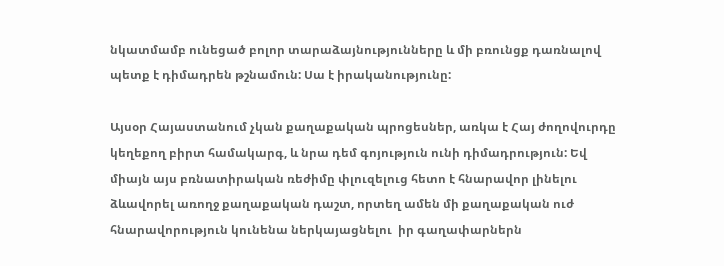նկատմամբ ունեցած բոլոր տարաձայնությունները և մի բռունցք դառնալով պետք է դիմադրեն թշնամուն: Սա է իրականությունը:

Այսօր Հայաստանում չկան քաղաքական պրոցեսներ, առկա է Հայ ժողովուրդը կեղեքող բիրտ համակարգ, և նրա դեմ գոյություն ունի դիմադրություն: Եվ միայն այս բռնատիրական ռեժիմը փլուզելուց հետո է հնարավոր լինելու ձևավորել առողջ քաղաքական դաշտ, որտեղ ամեն մի քաղաքական ուժ հնարավորություն կունենա ներկայացնելու  իր գաղափարներն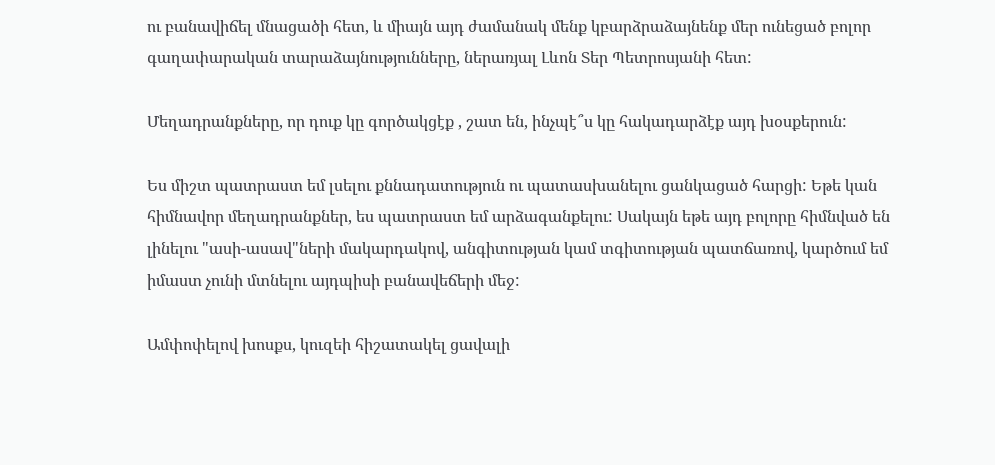ու բանավիճել մնացածի հետ, և միայն այդ ժամանակ մենք կբարձրաձայնենք մեր ունեցած բոլոր գաղափարական տարաձայնությունները, ներառյալ Լևոն Տեր Պետրոսյանի հետ:

Մեղադրանքները, որ դուք կը գործակցէք , շատ են, ինչպէ՞ս կը հակադարձէք այդ խօսքերուն:

Ես միշտ պատրաստ եմ լսելու քննադատություն ու պատասխանելու ցանկացած հարցի: Եթե կան հիմնավոր մեղադրանքներ, ես պատրաստ եմ արձագանքելու: Սակայն եթե այդ բոլորը հիմնված են լինելու "ասի-ասավ"ների մակարդակով, անգիտության կամ տգիտության պատճառով, կարծում եմ իմաստ չունի մտնելու այդպիսի բանավեճերի մեջ:

Ամփոփելով խոսքս, կուզեի հիշատակել ցավալի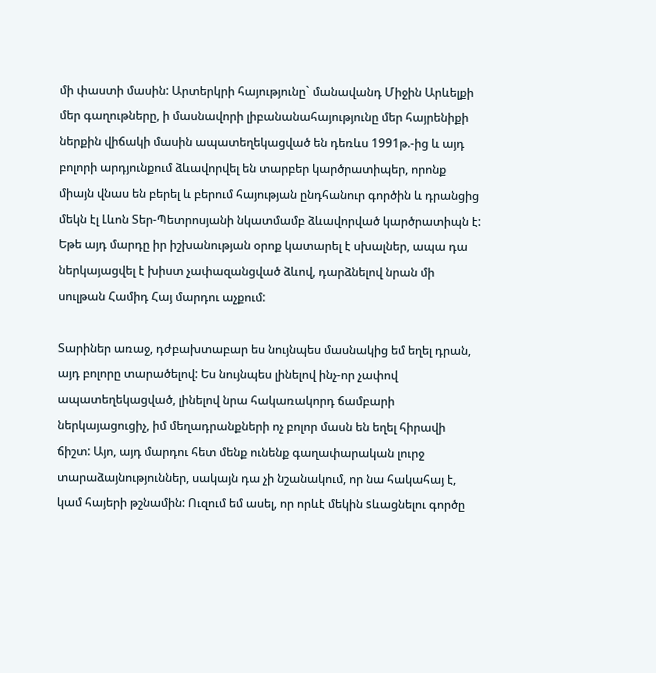մի փաստի մասին: Արտերկրի հայությունը` մանավանդ Միջին Արևելքի մեր գաղութները, ի մասնավորի լիբանանահայությունը մեր հայրենիքի ներքին վիճակի մասին ապատեղեկացված են դեռևս 1991թ.-ից և այդ բոլորի արդյունքում ձևավորվել են տարբեր կարծրատիպեր, որոնք միայն վնաս են բերել և բերում հայության ընդհանուր գործին և դրանցից մեկն էլ Լևոն Տեր-Պետրոսյանի նկատմամբ ձևավորված կարծրատիպն է: Եթե այդ մարդը իր իշխանության օրոք կատարել է սխալներ, ապա դա ներկայացվել է խիստ չափազանցված ձևով, դարձնելով նրան մի սուլթան Համիդ Հայ մարդու աչքում:

Տարիներ առաջ, դժբախտաբար ես նույնպես մասնակից եմ եղել դրան, այդ բոլորը տարածելով: Ես նույնպես լինելով ինչ-որ չափով ապատեղեկացված, լինելով նրա հակառակորդ ճամբարի ներկայացուցիչ, իմ մեղադրանքների ոչ բոլոր մասն են եղել հիրավի ճիշտ: Այո, այդ մարդու հետ մենք ունենք գաղափարական լուրջ տարաձայնություններ, սակայն դա չի նշանակում, որ նա հակահայ է, կամ հայերի թշնամին: Ուզում եմ ասել, որ որևէ մեկին sևացնելու գործը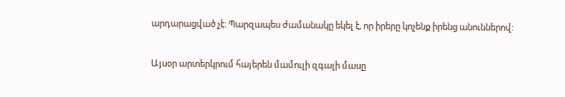արդարացված չէ: Պարզապես ժամանակը եկել է, որ իրերը կոչենք իրենց անուններով:

Այսօր արտերկրում հայերեն մամուլի զգալի մասը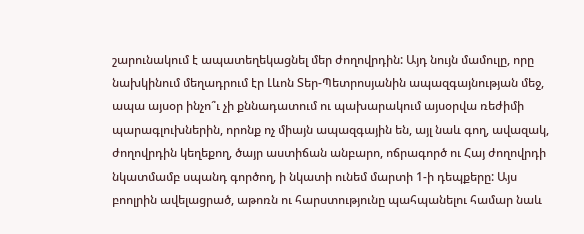շարունակում է ապատեղեկացնել մեր ժողովրդին: Այդ նույն մամուլը, որը նախկինում մեղադրում էր Լևոն Տեր-Պետրոսյանին ապազգայնության մեջ, ապա այսօր ինչո՞ւ չի քննադատում ու պախարակում այսօրվա ռեժիմի պարագլուխներին, որոնք ոչ միայն ապազգային են, այլ նաև գող, ավազակ, ժողովրդին կեղեքող, ծայր աստիճան անբարո, ոճրագործ ու Հայ ժողովրդի նկատմամբ սպանդ գործող, ի նկատի ունեմ մարտի 1-ի դեպքերը: Այս բոոլրին ավելացրած, աթոռն ու հարստությունը պահպանելու համար նաև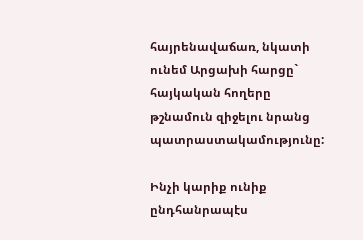հայրենավաճառ, նկատի ունեմ Արցախի հարցը` հայկական հողերը թշնամուն զիջելու նրանց պատրաստակամությունը:

Ինչի կարիք ունիք ընդհանրապէս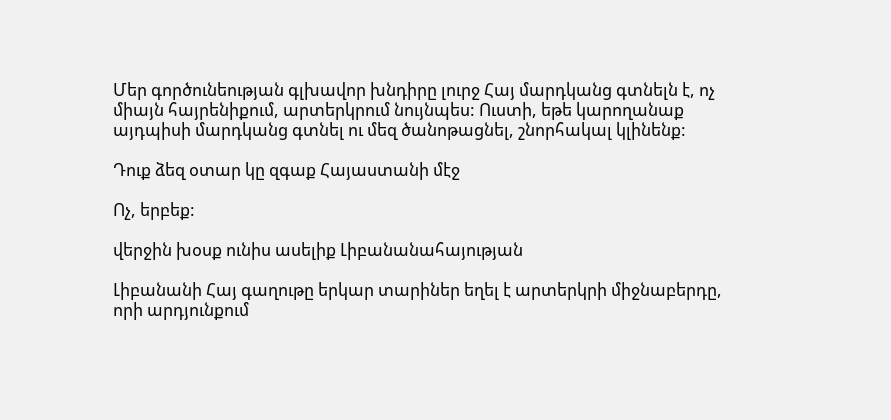Մեր գործունեության գլխավոր խնդիրը լուրջ Հայ մարդկանց գտնելն է, ոչ միայն հայրենիքում, արտերկրում նույնպես: Ուստի, եթե կարողանաք այդպիսի մարդկանց գտնել ու մեզ ծանոթացնել, շնորհակալ կլինենք:

Դուք ձեզ օտար կը զգաք Հայաստանի մէջ

Ոչ, երբեք:

վերջին խօսք ունիս ասելիք Լիբանանահայության

Լիբանանի Հայ գաղութը երկար տարիներ եղել է արտերկրի միջնաբերդը, որի արդյունքում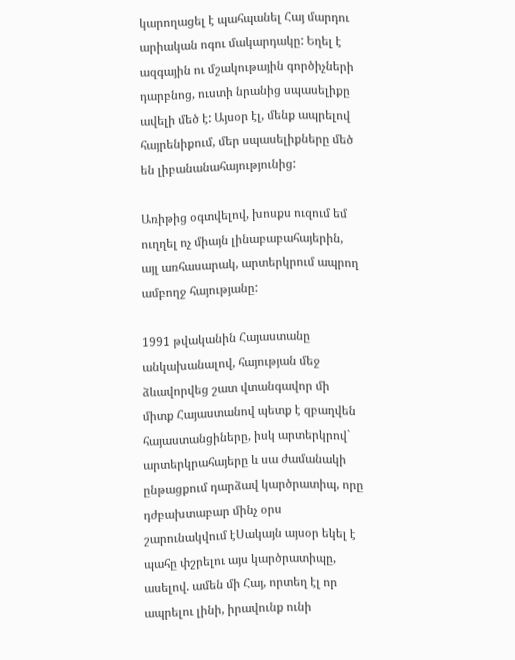կարողացել է պահպանել Հայ մարդու արիական ոգու մակարդակը: Եղել է ազգային ու մշակութային գործիչների դարբնոց, ուստի նրանից սպասելիքը ավելի մեծ է: Այսօր էլ, մենք ապրելով հայրենիքում, մեր սպասելիքները մեծ են լիբանանահայությունից:

Առիթից օգտվելով, խոսքս ուզում եմ ուղղել ոչ միայն լինաբաբահայերին, այլ առհասարակ, արտերկրում ապրող ամբողջ հայությանը:

1991 թվականին Հայաստանը անկախանալով, հայության մեջ ձևավորվեց շատ վտանգավոր մի միտք Հայաստանով պետք է զբաղվեն հայաստանցիները, իսկ արտերկրով` արտերկրահայերը և սա ժամանակի ընթացքում դարձավ կարծրատիպ, որը դժբախտաբար մինչ օրս շարունակվում էՍակայն այսօր եկել է պահը փշրելու այս կարծրատիպը, ասելով. ամեն մի Հայ, որտեղ էլ որ ապրելու լինի, իրավունք ունի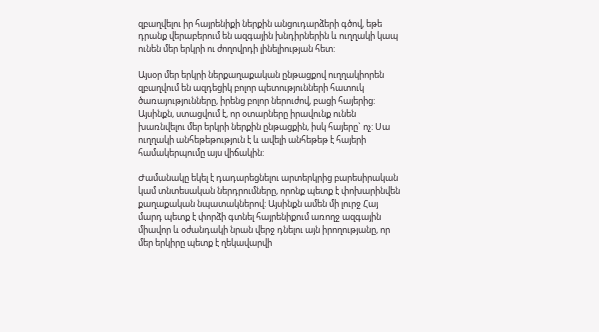զբաղվելու իր հայրենիքի ներքին անցուդարձերի գծով, եթե դրանք վերաբերում են ազգային խնդիրներին և ուղղակի կապ ունեն մեր երկրի ու ժողովրդի լինելիության հետ:

Այսօր մեր երկրի ներքաղաքական ընթացքով ուղղակիորեն զբաղվում են ազդեցիկ բոլոր պետությունների հատուկ ծառայությունները, իրենց բոլոր ներուժով, բացի հայերից: Այսինքն, ստացվում է, որ օտարները իրավունք ունեն խառնվելու մեր երկրի ներքին ընթացքին, իսկ հայերը` ոչ: Սա ուղղակի անհեթեթություն է և ավելի անհեթեթ է հայերի համակերպումը այս վիճակին:

Ժամանակը եկել է դադարեցնելու արտերկրից բարեսիրական կամ տնտեսական ներդրումները, որոնք պետք է փոխարինվեն քաղաքական նպատակներով: Այսինքն ամեն մի լուրջ Հայ մարդ պետք է փորձի գտնել հայրենիքում առողջ ազգային միավոր և օժանդակի նրան վերջ դնելու այն իրողությանը, որ մեր երկիրը պետք է ղեկավարվի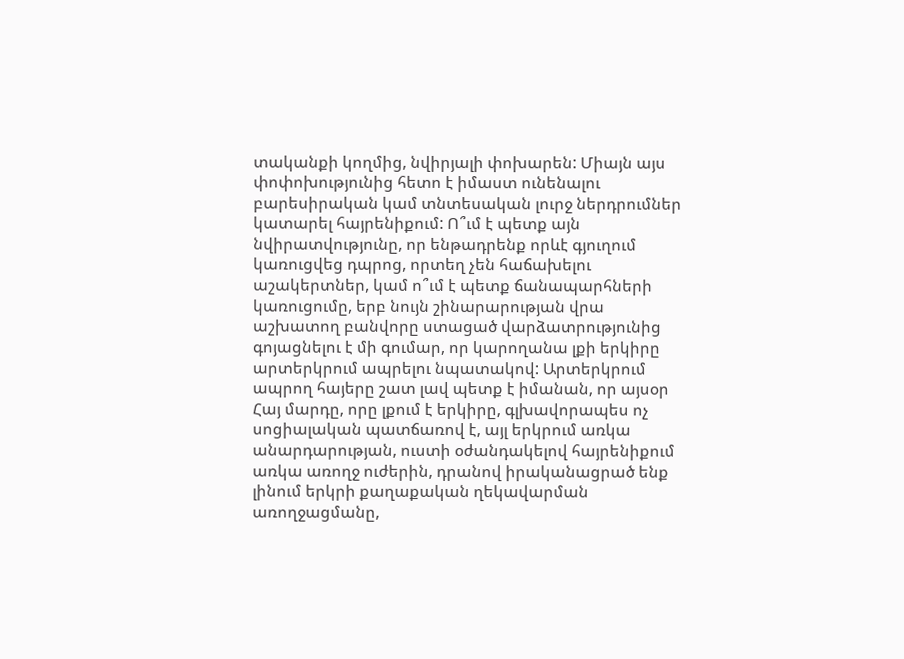տականքի կողմից, նվիրյալի փոխարեն: Միայն այս փոփոխությունից հետո է իմաստ ունենալու բարեսիրական կամ տնտեսական լուրջ ներդրումներ կատարել հայրենիքում: Ո՞ւմ է պետք այն նվիրատվությունը, որ ենթադրենք որևէ գյուղում կառուցվեց դպրոց, որտեղ չեն հաճախելու աշակերտներ, կամ ո՞ւմ է պետք ճանապարհների կառուցումը, երբ նույն շինարարության վրա աշխատող բանվորը ստացած վարձատրությունից գոյացնելու է մի գումար, որ կարողանա լքի երկիրը արտերկրում ապրելու նպատակով: Արտերկրում ապրող հայերը շատ լավ պետք է իմանան, որ այսօր Հայ մարդը, որը լքում է երկիրը, գլխավորապես ոչ սոցիալական պատճառով է, այլ երկրում առկա անարդարության, ուստի օժանդակելով հայրենիքում առկա առողջ ուժերին, դրանով իրականացրած ենք լինում երկրի քաղաքական ղեկավարման առողջացմանը,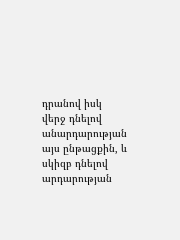դրանով իսկ վերջ դնելով անարդարության այս ընթացքին, և սկիզբ դնելով արդարության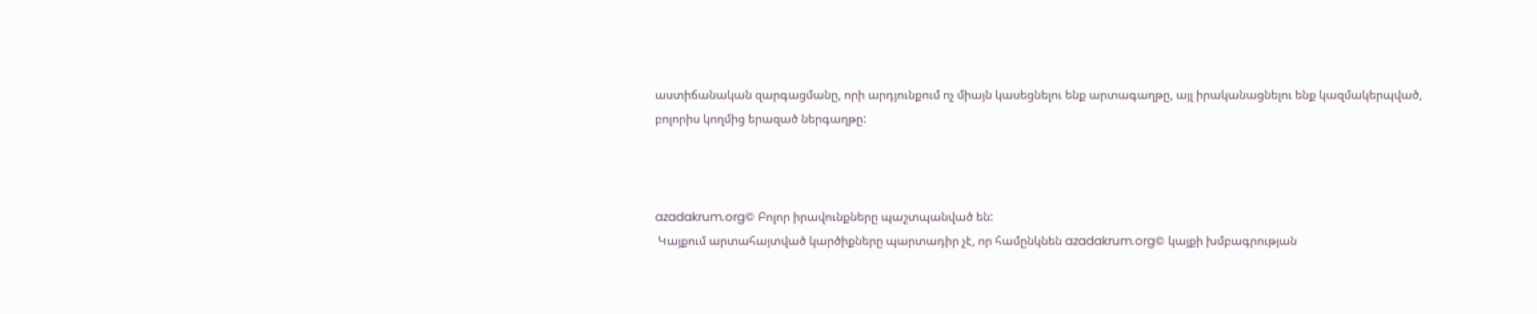աստիճանական զարգացմանը, որի արդյունքում ոչ միայն կասեցնելու ենք արտագաղթը, այլ իրականացնելու ենք կազմակերպված, բոլորիս կողմից երազած ներգաղթը:



azadakrum.org© Բոլոր իրավունքները պաշտպանված են:
 Կայքում արտահայտված կարծիքները պարտադիր չէ, որ համընկնեն azadakrum.org© կայքի խմբագրության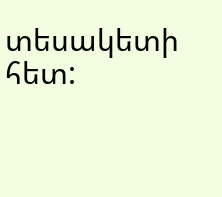տեսակետի հետ: